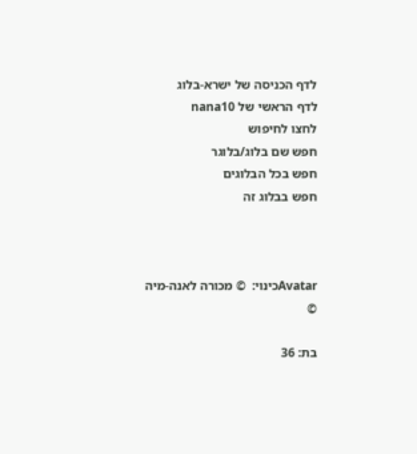לדף הכניסה של ישרא-בלוג
לדף הראשי של nana10
לחצו לחיפוש
חפש שם בלוג/בלוגר
חפש בכל הבלוגים
חפש בבלוג זה



Avatarכינוי:  © מכורה לאנה-מיה ©

בת: 36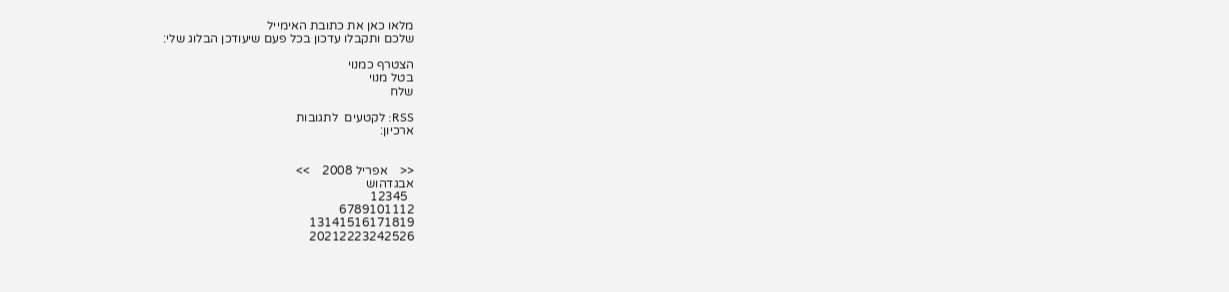מלאו כאן את כתובת האימייל
שלכם ותקבלו עדכון בכל פעם שיעודכן הבלוג שלי:

הצטרף כמנוי
בטל מנוי
שלח

RSS: לקטעים  לתגובות
ארכיון:


<<    אפריל 2008    >>
אבגדהוש
  12345
6789101112
13141516171819
20212223242526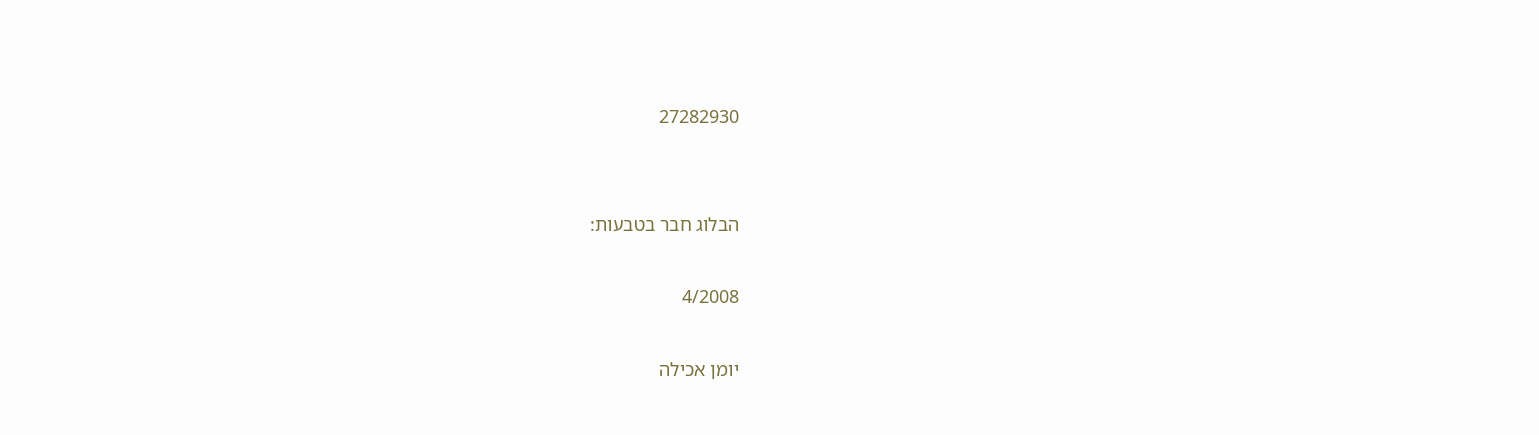27282930


הבלוג חבר בטבעות:

4/2008

יומן אכילה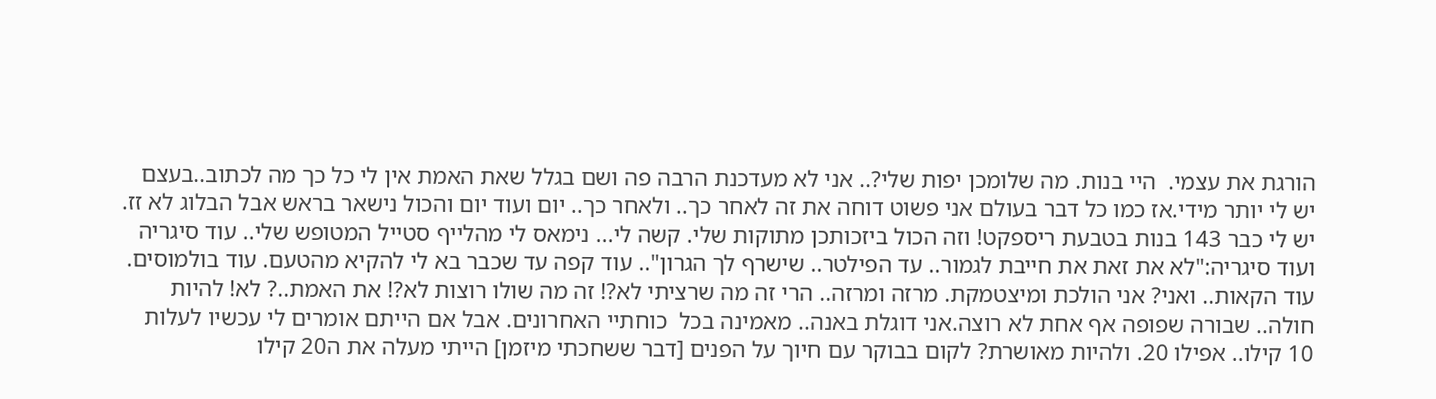הורגת את עצמי.  היי בנות. מה שלומכן יפות שלי?.. אני לא מעדכנת הרבה פה ושם בגלל שאת האמת אין לי כל כך מה לכתוב..בעצם יש לי יותר מידי.אז כמו כל דבר בעולם אני פשוט דוחה את זה לאחר כך.. ולאחר כך.. יום ועוד יום והכול נישאר בראש אבל הבלוג לא זז. יש לי כבר 143 בנות בטבעת ריספקט! וזה הכול ביזכותכן מתוקות שלי. קשה לי... נימאס לי מהלייף סטייל המטופש שלי.. עוד סיגריה ועוד סיגריה:"לא את זאת את חייבת לגמור.. עד הפילטר.. שישרף לך הגרון".. עוד קפה עד שכבר בא לי להקיא מהטעם. עוד בולמוסים. עוד הקאות.. ואני? אני הולכת ומיצטמקת. מרזה ומרזה.. הרי זה מה שרציתי לא?! זה מה שולו רוצות לא?! את האמת..? לא! להיות חולה.. שבורה שפופה אף אחת לא רוצה.אני דוגלת באנה.. מאמינה בכל  כוחתיי האחרונים. אבל אם הייתם אומרים לי עכשיו לעלות 10 קילו.. אפילו 20. ולהיות מאושרת? לקום בבוקר עם חיוך על הפנים [דבר ששחכתי מיזמן] הייתי מעלה את ה20 קילו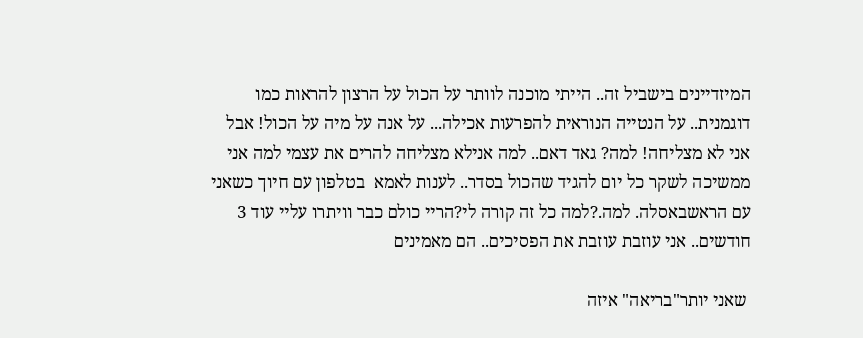המיזדיינים בישביל זה.. הייתי מוכנה לוותר על הכול על הרצון להראות כמו דוגמנית.. על הנטייה הנוראית להפרעות אכילה... על אנה על מיה על הכול! אבל אני לא מצליחה! למה? גאד דאם.. למה אנילא מצליחה להרים את עצמי למה אני ממשיכה לשקר כל יום להגיד שהכול בסדר.. לענות לאמא  בטלפון עם חיוך כשאני עם הראשבאסלה. למה.?למה כל זה קורה לי?הריי כולם כבר וויתרו עליי עוד 3 חודשים.. אני עוזבת עוזבת את הפסיכים.. הם מאמינים

 שאני יותר"בריאה" איזה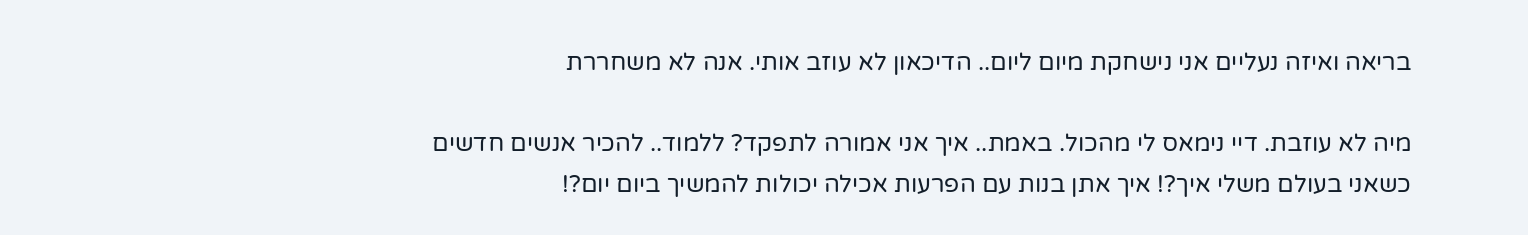בריאה ואיזה נעליים אני נישחקת מיום ליום.. הדיכאון לא עוזב אותי. אנה לא משחררת

מיה לא עוזבת. דיי נימאס לי מהכול. באמת.. איך אני אמורה לתפקד? ללמוד.. להכיר אנשים חדשים כשאני בעולם משלי איך?! איך אתן בנות עם הפרעות אכילה יכולות להמשיך ביום יום?!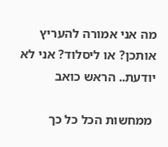מה אני אמורה להעריץ אותכן? או ליסלוד? אני לא יודעת.. הראש כואב

 ממחשות הכל כל כך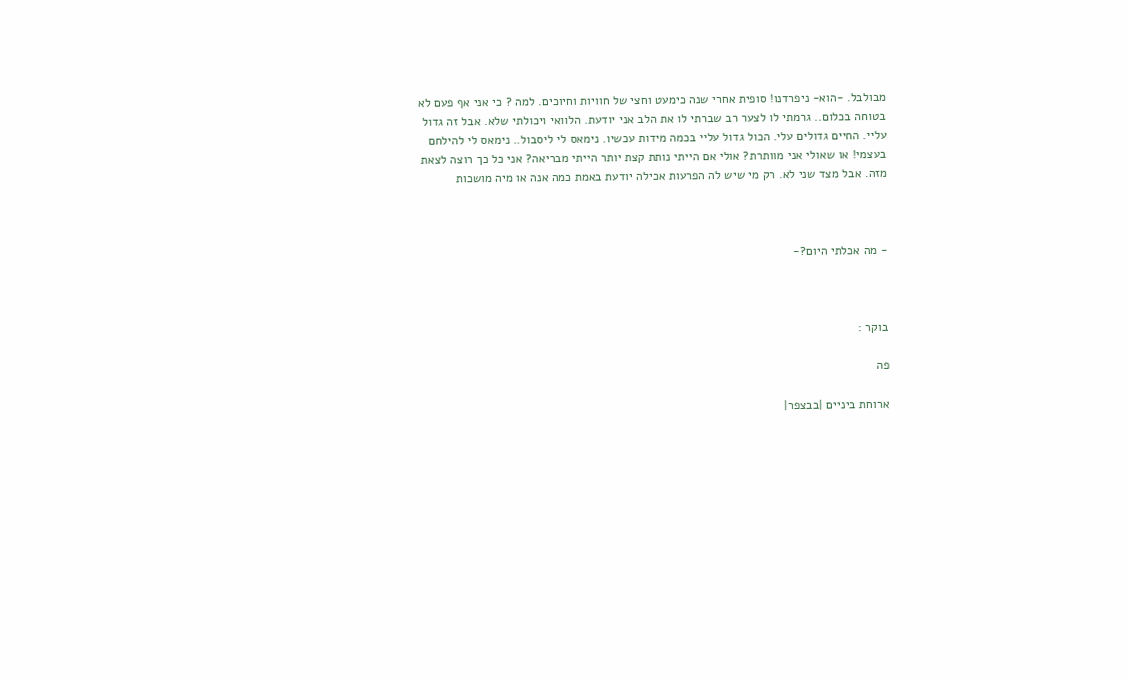מבולבל. -הוא- ניפרדנו! סופית אחרי שנה כימעט וחצי של חוויות וחיוכים. למה ? כי אני אף פעם לא בטוחה בכלום.. גרמתי לו לצער רב שברתי לו את הלב אני יודעת. הלוואי ויכולתי שלא. אבל זה גדול עליי. החיים גדולים עלי. הכול גדול עליי בכמה מידות עכשיו. נימאס לי ליסבול.. נימאס לי להילחם בעצמי! או שאולי אני מוותרת? אולי אם הייתי נותת קצת יותר הייתי מבריאה? אני כל כך רוצה לצאת מזה. אבל מצד שני לא. רק מי שיש לה הפרעות אכילה יודעת באמת כמה אנה או מיה מושכות



- מה אכלתי היום?-



בוקר :

פה

ארוחת ביניים |בבצפר|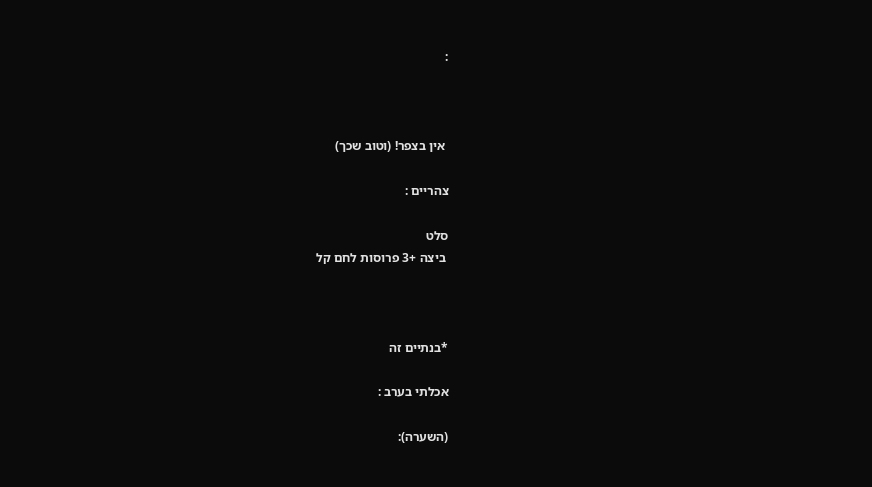:



 אין בצפר! (וטוב שכך)

צהריים :

סלט
 ביצה +3 פרוסות לחם קל



*בנתיים זה

אכלתי בערב :

(השערה):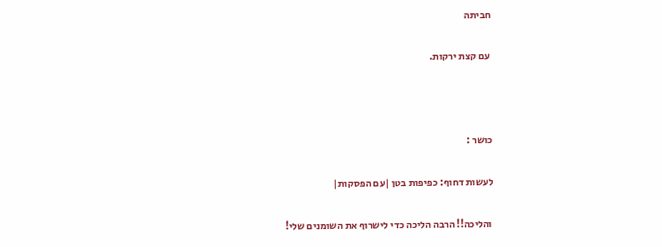חביתה

 עם קצת ירקות.



כושר :

לעשות דחוף: כפיפות בטן |עם הפסקות|

 והליכה!! הרבה הליכה כדי לישרוף את השומנים שלי!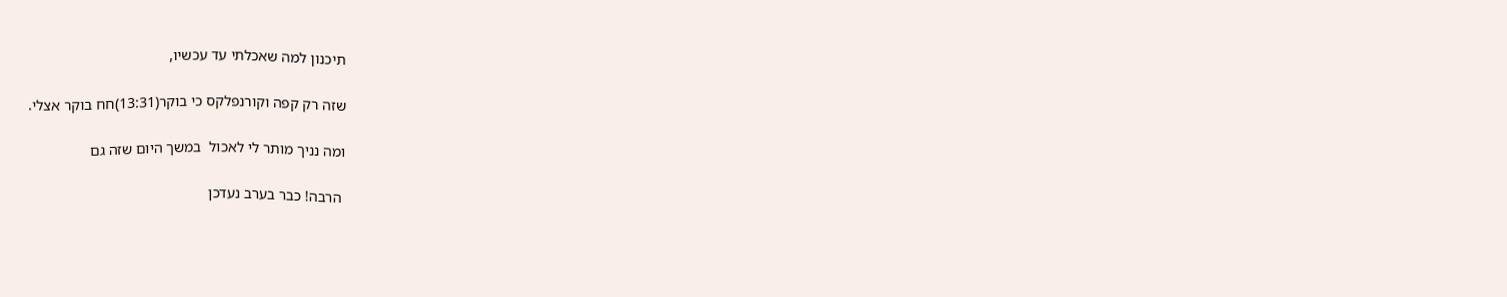תיכנון למה שאכלתי עד עכשיו,

שזה רק קפה וקורנפלקס כי בוקר(13:31)חח בוקר אצלי.

ומה נניך מותר לי לאכול  במשך היום שזה גם

 הרבה! כבר בערב נעדכן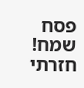פסח שמח! חזרתי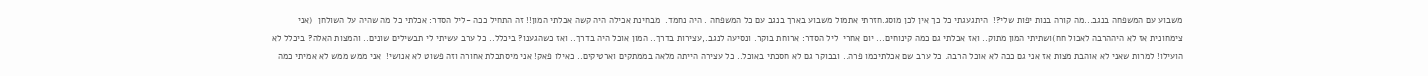משבוע עם המשפחה בנגב...מה קורה בנות יפות שלי?!  היתגעגתי כל כך אין לכן מוסג.חזרתי אתמול משבוע בארך בנגב עם כל המשפחה . היה נחמד.  מבחינת אכילה היה קשה אכלתי המון!! זה התחיל ככה -ליל הסדר: אכלתי כל מה שהיה על השולחן  (אני צימחונית אז לא היההרבה לאכול חח)ושתיתי המון מתוק.. ואז אכלתי גם כמה קינוחים... יום אחרי  ליל הסדר: ארוחת בוקר. ונסיעה לנגב.,עצירות בדרך.. המון אוכל היה בדרך.. ואז כשהגענו? ביכלל.. כל ערב עשיתי לי תבשילים שונים.. והמצות האלה? ביכלל לא הועילו! למרות שאני לא אוהבת מצות אז אני גם ככה לא אוכל הרבה. כל ערב שם אכלתיכמו פרה.. ובבוקר גם לא חסכתי באוכל.. כל עצירה הייתה מלאה בממתקים וארטיקים.. כאילו פאק! אני מיסתכלת אחורה וזה פשוט לא אנושי!  אני ממש ממש לא אמיתי כמה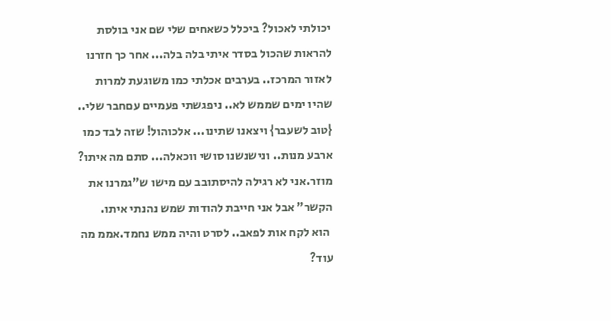יכולתי לאכול? ביכלל כשאחים שלי שם אני בולסת להראות שהכול בסדר איתי בלה בלה... אחר כך חזרנו לאזור המרכז.. בערבים אכלתי כמו משוגעת למרות שהיו ימים שממש לא.. ניפגשתי פעמיים עםחבר שלי.. {טוב לשעבר} ויצאנו שתינו... אלכוהול! שזה לבד כמו ארבע מנות.. ונישנשנו סושי ווכאלה... סתם מה איתו? מוזר.אני לא רגילה להיסתובב עם מישו ש"גמרנו את הקשר" אבל אני חייבת להודות שמש נהנתי איתו.
 הוא לקח אות לפאב.. לסרט והיה ממש נחמד.אממ מה עוד?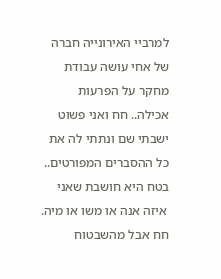למרביי האירונייה חברה של אחי עושה עבודת מחקר על הפרעות אכילה.. חח ואני פשוט ישבתי שם ונתתי לה את כל ההסברים המפורטים.. בטח היא חושבת שאני
 איזה אנה או משו או מיה. חח אבל מהשבטוח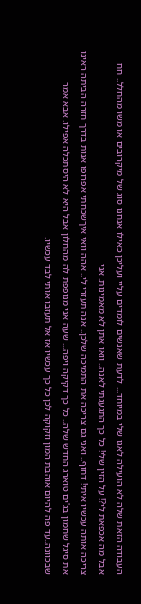העבודה הזאת שלה לא הועילה לאגו שלי במיוחד... לדעת שאנשים לומדים עליי ועליכן כאילו אנחנו סוג של מיקרובים או משו מהחלל.. חח אבל מה אכפאת לי?! על הזין שלי! כל כך התגעגתי לאנה.. וואו אתן לא מאמינות. אני
צריכה אותה עכשיו איתי! דחוף.. ואני גם צריכה את התמיכה שלכן.. אנה תעזרי לי.. אהה וואי איךשכחתי אפרופו אנות בדרך חזרה הביתה ראינו את סיגל שחמון בג'ים טוארג החדש שלה.. כל כך דקיקה ויפה... שעה אני מנופפת לה מהחלון אבל היא לא היסתכלה אפילו. אבא אמר שבכוונה..עד פה להיום אוהבת המון וזקוקה לכן כל כך עכשיו אז אל תעזבו אותי לבד עכשיו.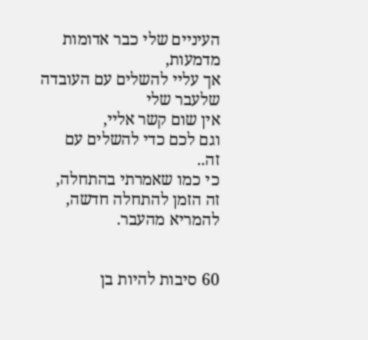העיניים שלי כבר אדומות מדמעות,
אך עליי להשלים עם העובדה שלעבר שלי
אין שום קשר אליי,
וגם לכם כדי להשלים עם זה..
כי כמו שאמרתי בהתחלה,
זה הזמן להתחלה חדשה,
להמריא מהעבר.


60 סיבות להיות בן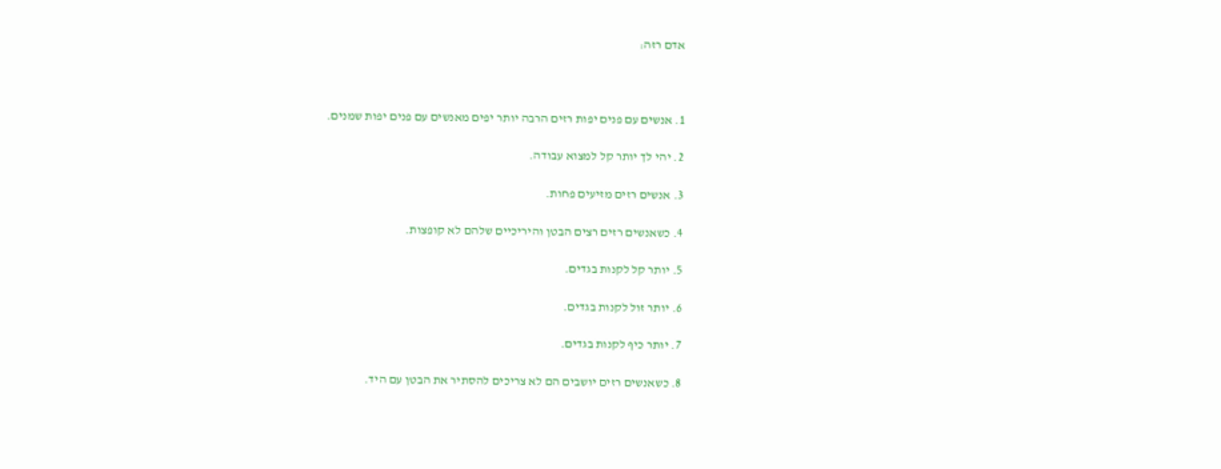אדם רזה:



1. אנשים עם פנים יפות רזים הרבה יותר יפים מאנשים עם פנים יפות שמנים.

2. יהי לך יותר קל למצוא עבודה.

3. אנשים רזים מזיעים פחות.

4. כשאנשים רזים רצים הבטן והיריכיים שלהם לא קופצות.

5. יותר קל לקנות בגדים.

6. יותר זול לקנות בגדים.

7. יותר כיף לקנות בגדים.

8. כשאנשים רזים יושבים הם לא צריכים להסתיר את הבטן עם היד.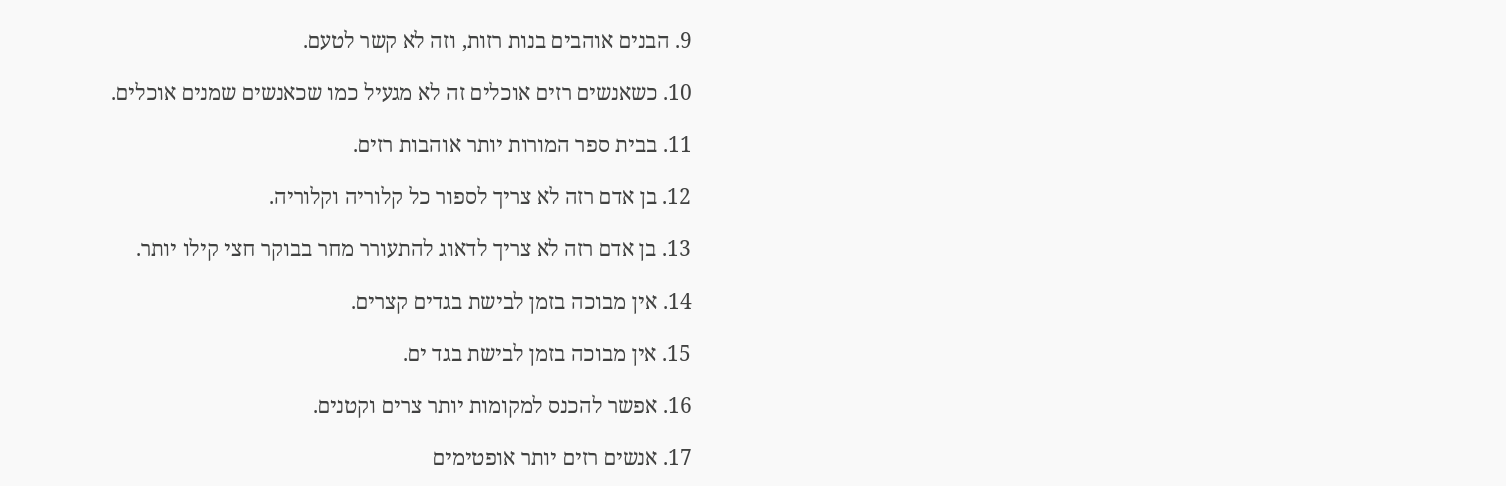9. הבנים אוהבים בנות רזות, וזה לא קשר לטעם.

10. כשאנשים רזים אוכלים זה לא מגעיל כמו שכאנשים שמנים אוכלים.

11. בבית ספר המורות יותר אוהבות רזים.

12. בן אדם רזה לא צריך לספור כל קלוריה וקלוריה.

13. בן אדם רזה לא צריך לדאוג להתעורר מחר בבוקר חצי קילו יותר.

14. אין מבוכה בזמן לבישת בגדים קצרים.

15. אין מבוכה בזמן לבישת בגד ים.

16. אפשר להכנס למקומות יותר צרים וקטנים.

17. אנשים רזים יותר אופטימים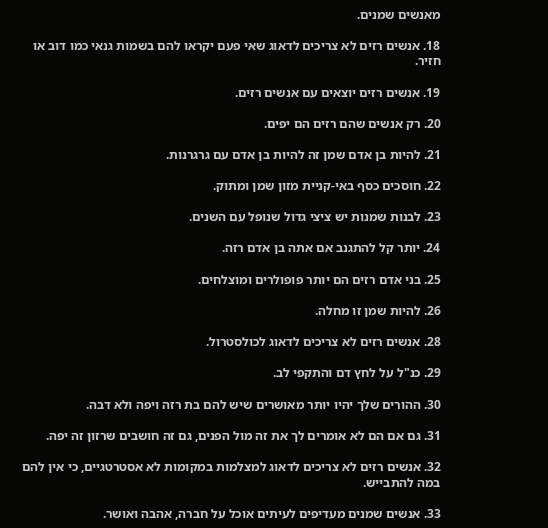מאנשים שמנים.

18. אנשים רזים לא צריכים לדאוג שאי פעם יקראו להם בשמות גנאי כמו דוב או חזיר.

19. אנשים רזים יוצאים עם אנשים רזים.

20. רק אנשים שהם רזים הם יפים.

21. להיות בן אדם שמן זה להיות בן אדם עם גרגרנות.

22. חוסכים כסף באי-קניית מזון שמן ומתוק.

23. לבנות שמנות יש ציצי גדול שנופל עם השנים.

24. יותר קל להתגנב אם אתה בן אדם רזה.

25. בני אדם רזים הם יותר פופולרים ומוצלחים.

26. להיות שמן זו מחלה.

28. אנשים רזים לא צריכים לדאוג לכולסטרול.

29. כנ"ל על לחץ דם והתקפי לב.

30. ההורים שלך יהיו יותר מאושרים שיש להם בת רזה ויפה ולא דבה.

31. גם אם הם לא אומרים לך את זה מול הפנים, גם זה חושבים שרזון זה יפה.

32. אנשים רזים לא צריכים לדאוג למצלמות במקומות לא אסטרטגיים, כי אין להם במה להתבייש.

33. אנשים שמנים מעדיפים לעיתים אוכל על חברה, אהבה ואושר.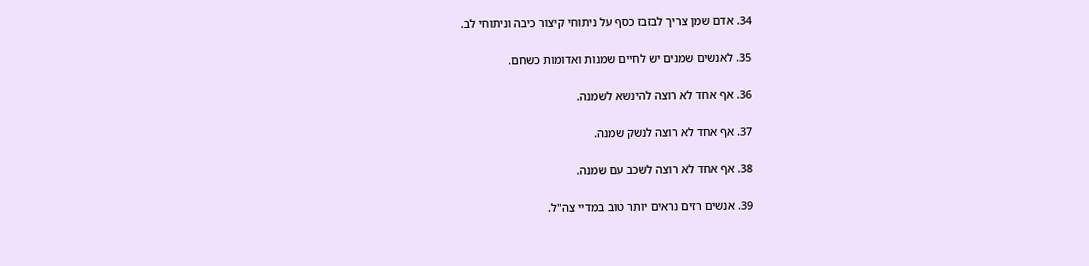34. אדם שמן צריך לבזבז כסף על ניתוחי קיצור כיבה וניתוחי לב.

35. לאנשים שמנים יש לחיים שמנות ואדומות כשחם.

36. אף אחד לא רוצה להינשא לשמנה.

37. אף אחד לא רוצה לנשק שמנה.

38. אף אחד לא רוצה לשכב עם שמנה.

39. אנשים רזים נראים יותר טוב במדיי צה"ל.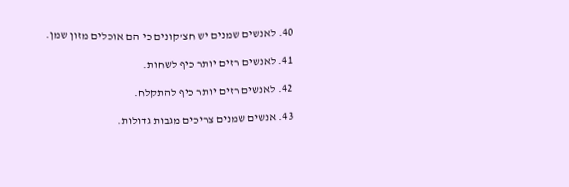40. לאנשים שמנים יש חצ'קונים כי הם אוכלים מזון שמן.

41. לאנשים רזים יותר כיף לשחות.

42. לאנשים רזים יותר כיף להתקלח.

43. אנשים שמנים צריכים מגבות גדולות.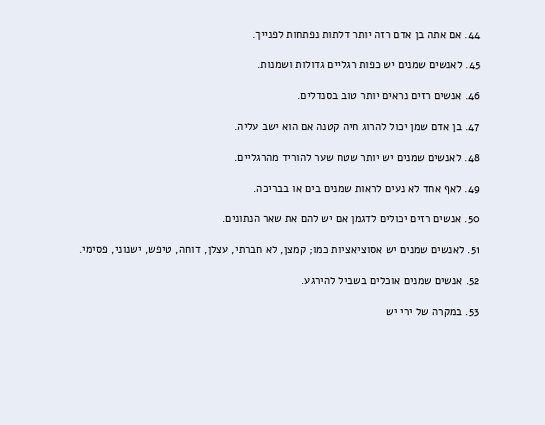44. אם אתה בן אדם רזה יותר דלתות נפתחות לפנייך.

45. לאנשים שמנים יש כפות רגליים גדולות ושמנות.

46. אנשים רזים נראים יותר טוב בסנדלים.

47. בן אדם שמן יכול להרוג חיה קטנה אם הוא ישב עליה.

48. לאנשים שמנים יש יותר שטח שער להוריד מהרגליים.

49. לאף אחד לא נעים לראות שמנים בים או בבריכה.

50. אנשים רזים יכולים לדגמן אם יש להם את שאר הנתונים.

51. לאנשים שמנים יש אסוציאציות כמו; קמצן, לא חברתי, עצלן, דוחה, טיפש, ישנוני, פסימי.

52. אנשים שמנים אוכלים בשביל להירגע.

53. במקרה של ירי יש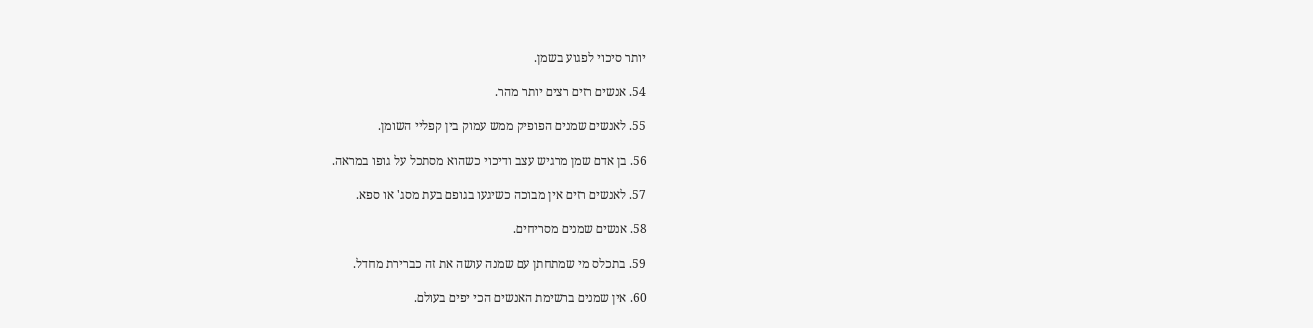יותר סיכוי לפגוע בשמן.

54. אנשים רזים רצים יותר מהר.

55. לאנשים שמנים הפופיק ממש עמוק בין קפליי השומן.

56. בן אדם שמן מרגיש עצב ודיכוי כשהוא מסתכל על גופו במראה.

57. לאנשים רזים אין מבוכה כשיגעו בגופם בעת מסג' או ספא.

58. אנשים שמנים מסריחים.

59. בתכלס מי שמתחתן עם שמנה עושה את זה כברירת מחדל.

60. אין שמנים ברשימת האנשים הכי יפים בעולם.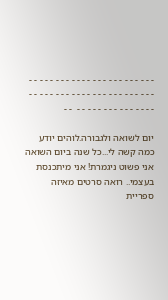- - - - - - - - - - - - - - - - - - - - - - - - - - - - - - - - - - - - - - - - - - - - - - - - - - - - - - - - - - - - - - -  - -

יום לשואה ולגבורה.לוהים יודע כמה קשה לי...כל שנה ביום השואה אני פשוט ניגמרת! אני מיתכנסת בעצמי.. רואה סרטים מאיזה ספריית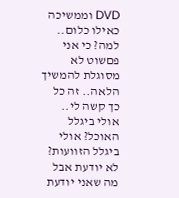DVD וממשיכה כאילו כלום.. למה? כי אני פםשוט לא מסוגלת להמשיך הלאה.. זה כל כך קשה לי.. אולי ביגלל האוכל? אולי ביגלל הזוועות? לא יודעת אבל מה שאני יודעת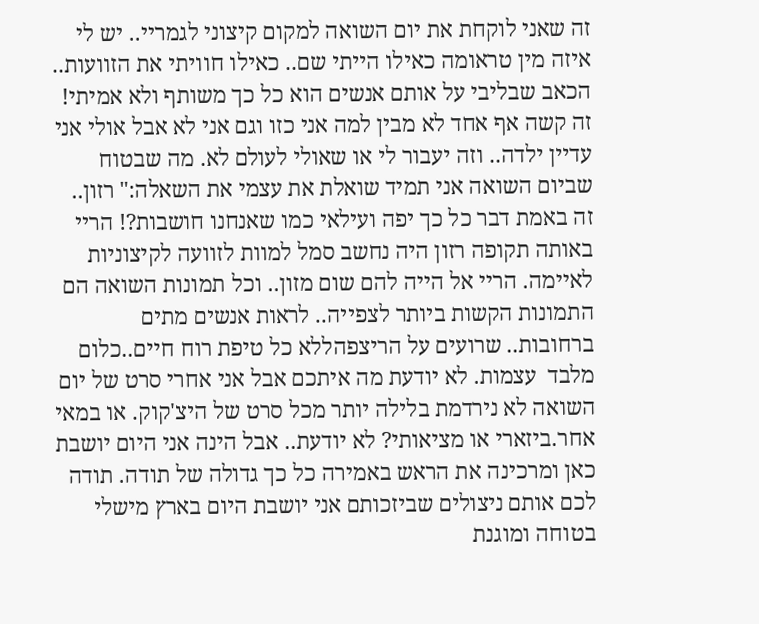זה שאני לוקחת את יום השואה למקום קיצוני לגמריי.. יש לי איזה מין טראומה כאילו הייתי שם.. כאילו חוויתי את הזוועות.. הכאב שבליבי על אותם אנשים הוא כל כך משותף ולא אמיתי! זה קשה אף אחד לא מבין למה אני כזו וגם אני לא אבל אולי אני עדיין ילדה.. וזה יעבור לי או שאולי לעולם לא. מה שבטוח שביום השואה אני תמיד שואלת את עצמי את השאלה:" רזון.. זה באמת דבר כל כך יפה ועילאי כמו שאנחנו חושבות?! הריי באותה תקופה רזון היה נחשב סמל למוות לזוועה לקיצוניות לאיימה. הריי אל הייה להם שום מזון.. וכל תמונות השואה הם התמונות הקשות ביותר לצפייה.. לראות אנשים מתים ברחובות.. שרועים על הריצפהללא כל טיפת רוח חיים..כלום מלבד  עצמות. לא יודעת מה איתכם אבל אני אחרי סרט של יום השואה לא נירדמת בלילה יותר מכל סרט של היצ'קוק. או במאי אחר.ביזארי או מציאותי? לא יודעת.. אבל הינה אני היום יושבת כאן ומרכינה את הראש באמירה כל כך גדולה של תודה. תודה לכם אותם ניצולים שביזכותם אני יושבת היום בארץ מישלי בטוחה ומוגנת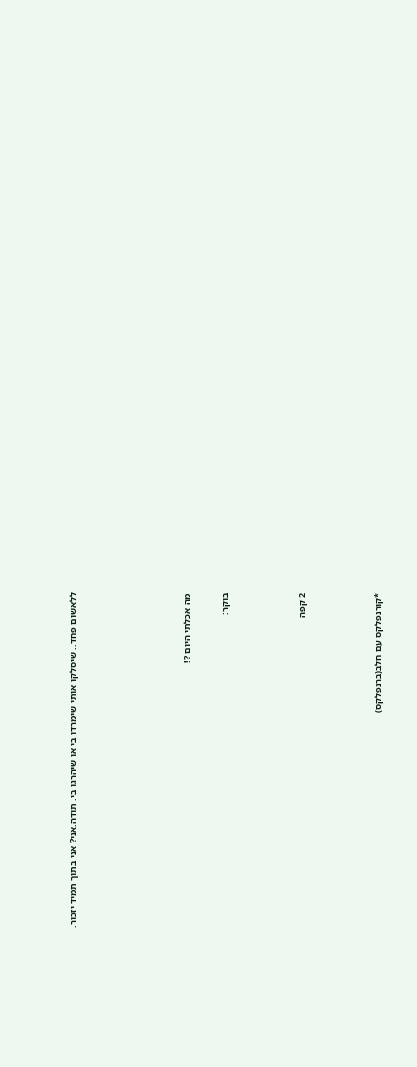ללאשום פחד.. שיסלקו אותי שימרדו בי או שיהרגו בי. תודה.אני? אני בתוך תמיד יזכור.





מה אכלתי היום ?!

בוקר:



2 קפה



*קורנפלקס עם חלב(ברנפלקס)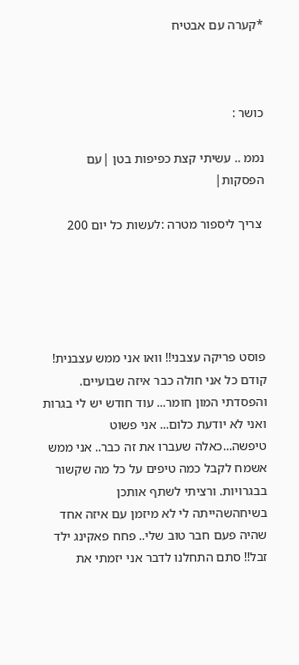*קערה עם אבטיח



כושר :

נממ .. עשיתי קצת כפיפות בטן |עם הפסקות|

 צריך ליספור מטרה :לעשות כל יום 200





פוסט פריקה עצבני!! וואו אני ממש עצבנית! קודם כל אני חולה כבר איזה שבועיים. והפסדתי המון חומר... עוד חודש יש לי בגרות ואני לא יודעת כלום... אני פשוט טיפשה...כאלה שעברו את זה כבר.. אני ממש אשמח לקבל כמה טיפים על כל מה שקשור בבגרויות. ורציתי לשתף אותכן בשיחהשהייתה לי לא מיזמן עם איזה אחד שהיה פעם חבר טוב שלי.. פחח פאקינג ילד זבל!! סתם התחלנו לדבר אני יזמתי את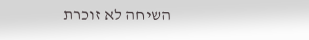השיחה לא זוכרת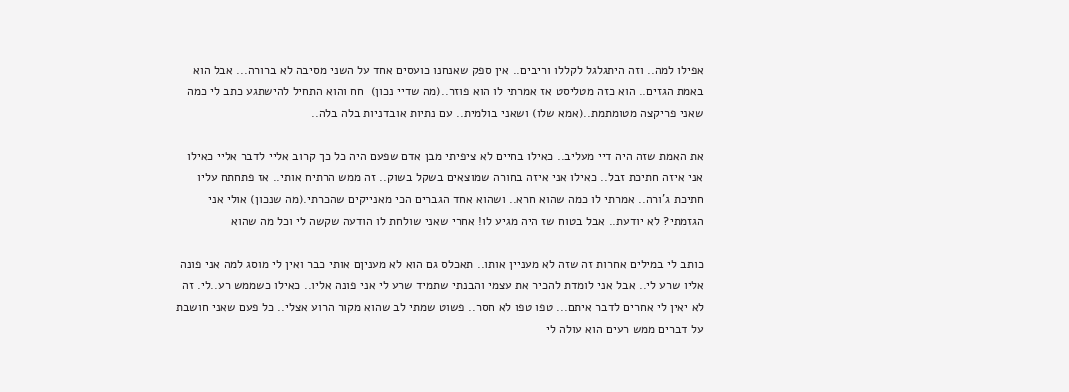אפילו למה.. וזה היתגלגל לקללו וריבים.. אין ספק שאנחנו כועסים אחד על השני מסיבה לא ברורה... אבל הוא באמת הגזים.. הוא כזה מטליסט אז אמרתי לו הוא פוזר..(מה שדיי נכון)  חח והוא התחיל להישתגע כתב לי כמה שאני פריקצה מטומתמת..(אמא שלו) ושאני בולמית.. עם נתיות אובדניות בלה בלה..

את האמת שזה היה דיי מעליב.. כאילו בחיים לא ציפיתי מבן אדם שפעם היה כל כך קרוב אליי לדבר אליי כאילו אני איזה חתיכת זבל.. כאילו אני איזה בחורה שמוצאים בשקל בשוק.. זה ממש הרתיח אותי.. אז פתחתח עליו חתיכת ג'ורה.. אמרתי לו כמה שהוא חרא.. ושהוא אחד הגברים הכי מאנייקים שהכרתי.(מה שנכון) אולי אני הגזמתי? לא יודעת.. אבל בטוח שז היה מגיע לו! אחרי שאני שולחת לו הודעה שקשה לי וכל מה שהוא

כותב לי במילים אחרות זה שזה לא מעניין אותו.. תאכלס גם הוא לא מעניןם אותי כבר ואין לי מוסג למה אני פונה אליו שרע לי.. אבל אני לומדת להכיר את עצמי והבנתי שתמיד שרע לי אני פונה אליו.. כאילו כשממש רע..לי. זה לא יאין לי אחרים לדבר איתם... טפו טפו לא חסר.. פשוט שמתי לב שהוא מקור הרוע אצלי.. כל פעם שאני חושבת על דברים ממש רעים הוא עולה לי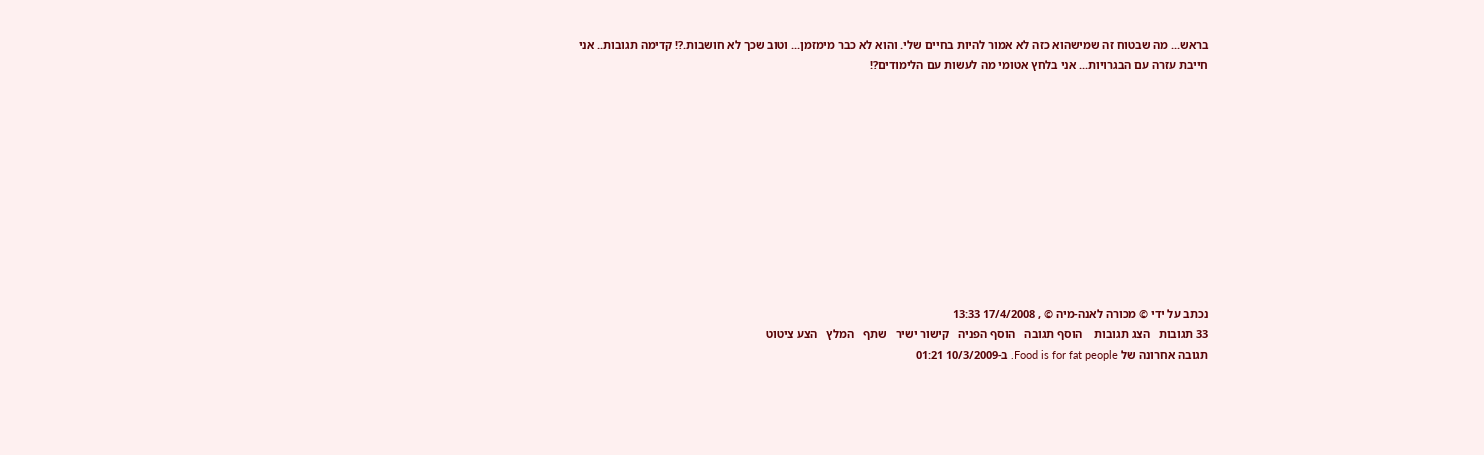בראש... מה שבטוח זה שמישהוא כזה לא אמור להיות בחיים שלי. והוא לא כבר מימזמן... וטוב שכך לא חושבות.?! קדימה תגובות.. אני חייבת עזרה עם הבגרויות... אני בלחץ אטומי מה לעשות עם הלימודים?!











נכתב על ידי © מכורה לאנה-מיה © , 17/4/2008 13:33
33 תגובות   הצג תגובות    הוסף תגובה   הוסף הפניה   קישור ישיר   שתף   המלץ   הצע ציטוט
תגובה אחרונה של Food is for fat people. ב-10/3/2009 01:21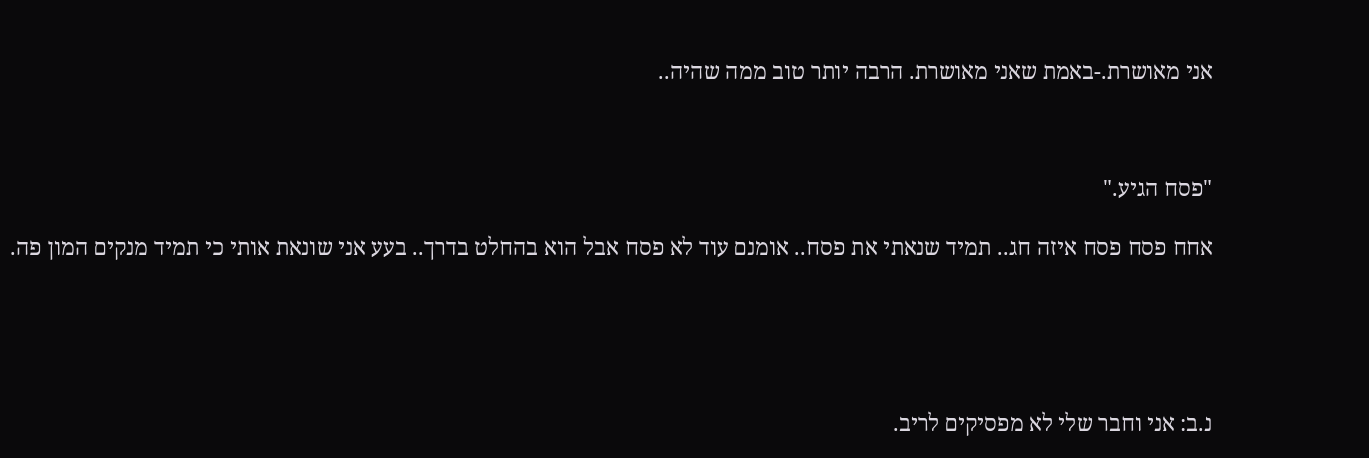אני מאושרת.-באמת שאני מאושרת. הרבה יותר טוב ממה שהיה..



"פסח הגיע."

אחח פסח פסח איזה חג.. תמיד שנאתי את פסח.. אומנם עוד לא פסח אבל הוא בהחלט בדרך.. בעע אני שונאת אותי כי תמיד מנקים המון פה.





נ.ב: אני וחבר שלי לא מפסיקים לריב.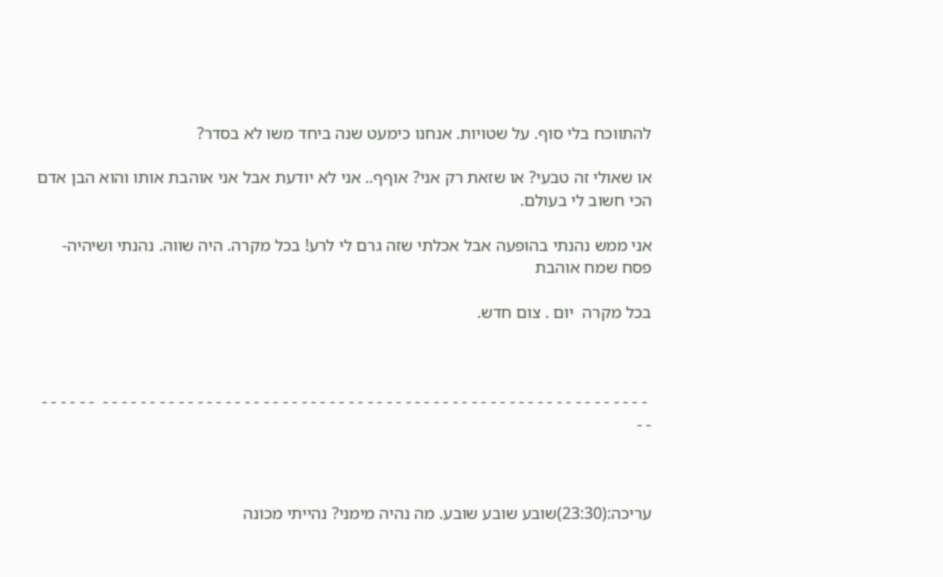להתווכח בלי סוף. על שטויות. אנחנו כימעט שנה ביחד משו לא בסדר?

או שאולי זה טבעי? או שזאת רק אני? אוףף.. אני לא יודעת אבל אני אוהבת אותו והוא הבן אדם הכי חשוב לי בעולם.

אני ממש נהנתי בהופעה אבל אכלתי שזה גרם לי לרע! בכל מקרה. היה שווה. נהנתי ושיהיה-פסח שמח אוהבת

בכל מקרה  יום . צום חדש.



 - - - - - - - - - - - - - - - - - - - - - - - - - - - - - - - - - - - - - - - - - - - - - - - - - - - - - - - - - -  - - - - - - - -



עריכה:(23:30)שובע שובע שובע. מה נהיה מימני? נהייתי מכונה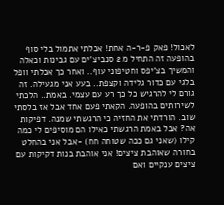לאכול! פאק פ-ר-ה אחת! אכלתי אתמול בלי סוף בהופעה זה התחיל מ 2 סנביצ'ים עם גבינות וכאלה והמשיך בצ'יפס וחטיפוני עוף.. ואחר כך אכלתי וופל בלגי עם כדור גלידה וקצפת.. בעע אני מגעילה. זה גורם לי להרגיש כל כך רע עם עצמי. באמת.. הלכתי לשירותים בהופעה. הקאתי פעם אחד אבל אז בלסתי שוב. הורדתי את החזיה כי הרגשתי שמנה. דפיקות אה? אבל באמת הרגשתי כאילו הם מוסיפים לי כמה קילו (שאני גם ככה שטוחה חח) -אבל אני בהחלט בחורה שאוהבת ציצים! אני אוהבת בנות דקיקות עם ציצים ענקיים ואם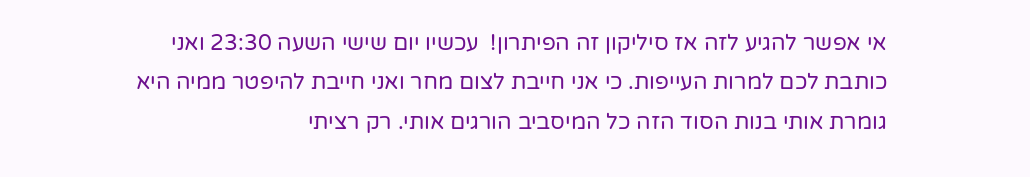אי אפשר להגיע לזה אז סיליקון זה הפיתרון!  עכשיו יום שישי השעה 23:30 ואני כותבת לכם למרות העייפות. כי אני חייבת לצום מחר ואני חייבת להיפטר ממיה היא גומרת אותי בנות הסוד הזה כל המיסביב הורגים אותי. רק רציתי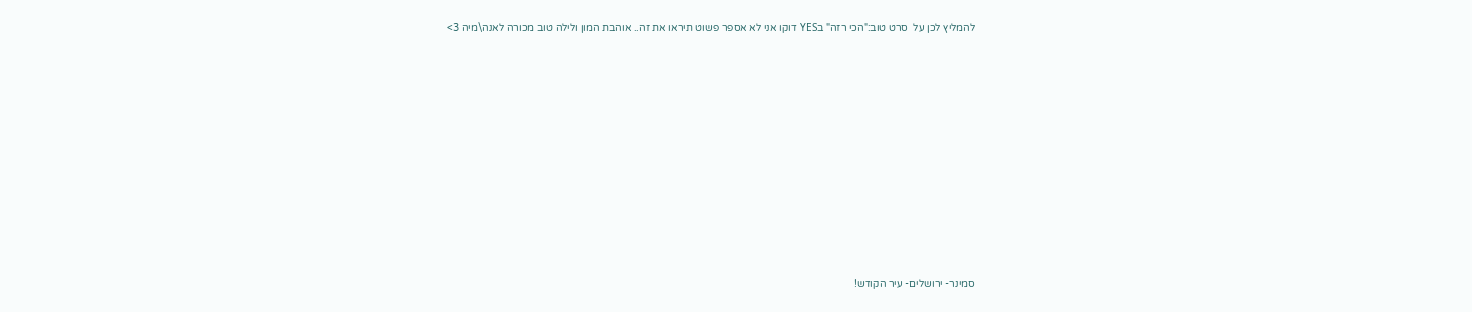להמליץ לכן על  סרט טוב:"הכי רזה" בYES דוקו אני לא אספר פשוט תיראו את זה.. אוהבת המון ולילה טוב מכורה לאנה\מיה 3>















סמינר- ירושלים- עיר הקודש!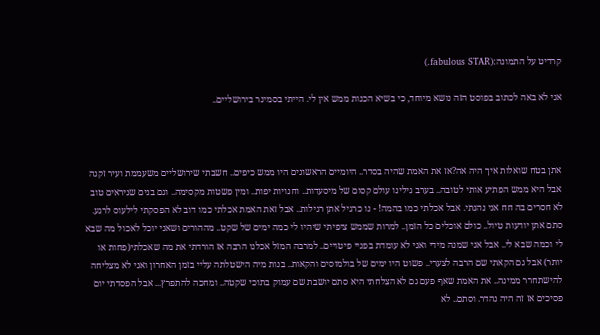קרדיט על התמונה:(fabulous STAR.)

אני לא באה לכתוב בפוסט הזה נושא מיוחד, כי בשיא הכנות ממש אין לי. הייתי בסמינר בירושליים..



אתן בטח שואלות איך היה אה?אז את האמת שהיה בסדר.. היומיים הראשונים היו ממש כיפים.. חשבתי שירושליים משעממת ועיר זקנה אבל היא ממש הפתיע אותי לטובה.. בערב גילינו עולם קסום של מיסעדות.. וחנויות יפות.. ומין פשטות מקסימה.. וגם בנים שניראים טוב לא חסרים בה חח אני נהנתי. אבל אכלתי כמו בהמה! - נו כרגיל אתן רגילות.. אבל זאת האמת אכלתי כמו דוב לא הפסקתי לילעוס לרגע. סתם אתן יודעות טיול.. כולם אוכלים כל הזמן.. למרות שממש ציפיתי שיהיו לי כמה ימים של שקט.. מההורים ושאני יוכל לאכול מה שבא לי וכמה שבא לי.. אבל אני שמנה מידי ואני לא עומדת בפניי פיטויים.. למרבה המזל אכלנו הרבה אז הורדתי את מה שאכלתי(פחות או יותר) אבל גם הקאתי שם הרבה לצערי.. פשוט היו ימים של בולמוסים והקאות.. בנות מיה הישטלתה עליי בזמן האחרון ואני לא מצליחה להישתחרר ממינה.. את האמת שאף פעם גם לא הצלחתי היא סתם יושבת שם עמוק בתוכי שקטה.. ומחכה להתפרץ... אבל הפסדתי יום פסיכים אז זה היה נהדר. וסתם.. לא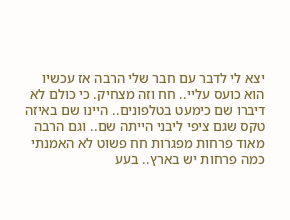יצא לי לדבר עם חבר שלי הרבה אז עכשיו הוא כועס עליי.. חח וזה מצחיק. כי כולם לא דיברו שם כימעט בטלפונים.. היינו שם באיזה טקס שגם ציפי ליבני הייתה שם.. וגם הרבה מאוד פרחות מפגרות חח פשוט לא האמנתי כמה פרחות יש בארץ.. בעע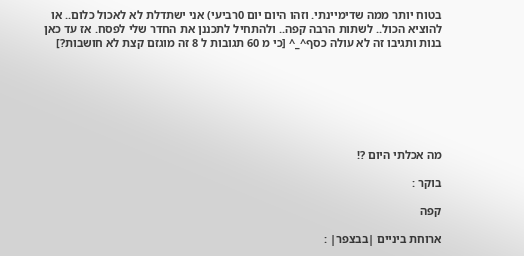בטוח יותר ממה שדימיינתי. וזהו היום יום 0רביעי) אני ישתדלת לא לאכול כלום.. או להוציא הכול.. לשתות הרבה קפה.. ולהתחיל לתכננן את החדר שלי לפסח. אז עד כאן בנות ותגיבו זה לא עולה כסף^_^ [כי מ 60 תגובות ל 8 זה מוגזם קצת לא חושבות?]







מה אכלתי היום ?!

בוקר :

קפה

ארוחת ביניים |בבצפר| :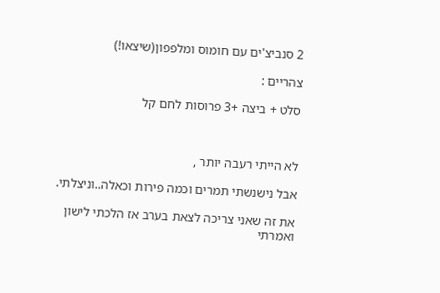2 סנביצ'ים עם חומוס ומלפפון(שיצאו!)

צהריים :

סלט + ביצה +3 פרוסות לחם קל



לא הייתי רעבה יותר ,

אבל נישנשתי תמרים וכמה פירות וכאלה..וניצלתי.

את זה שאני צריכה לצאת בערב אז הלכתי לישון ואמרתי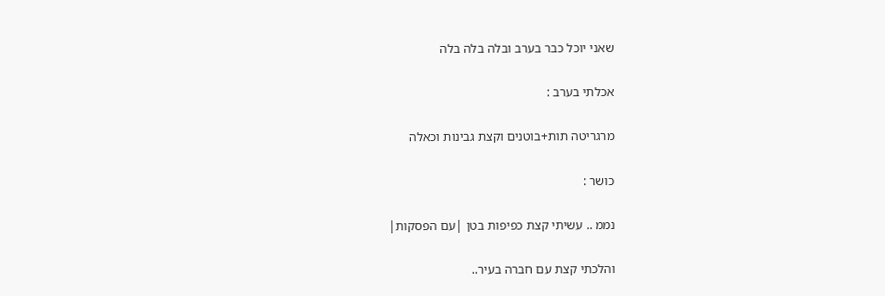שאני יוכל כבר בערב ובלה בלה בלה

אכלתי בערב :

מרגריטה תות+בוטנים וקצת גבינות וכאלה

כושר :

נממ .. עשיתי קצת כפיפות בטן |עם הפסקות|

והלכתי קצת עם חברה בעיר..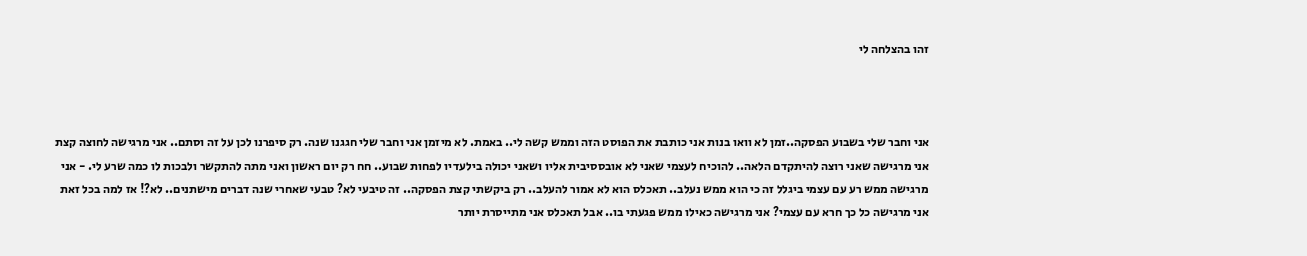זהו בהצלחה לי



אני וחבר שלי בשבוע הפסקה..זמן לא וואו בנות אני כותבת את הפוסט הזה וממש קשה לי.. באמת. לא מיזמן אני וחבר שלי חגגנו שנה. רק סיפרנו לכן על זה וסתם.. אני מרגישה לחוצה קצת אני מרגישה שאני רוצה להיתקדם הלאה.. להוכיח לעצמי שאני לא אובססיבית אליו ושאני יכולה בילעדיו לפחות שבוע.. חח רק יום ראשון ואני מתה להתקשר ולבכות לו כמה שרע לי. - אני מרגישה ממש רע עם עצמי ביגלל זה כי הוא ממש נעלב.. תאכלס הוא לא אמור להעלב.. רק ביקשתי קצת הפסקה.. זה טיבעי לא? טבעי שאחרי שנה דברים מישתנים.. לא?! אז למה בכל זאת אני מרגישה כל כך חרא עם עצמי? אני מרגישה כאילו ממש פגעתי בו.. אבל תאכלס אני מתייסרת יותר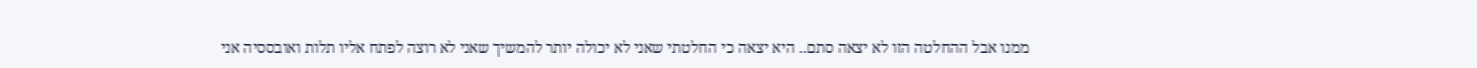ממנו אבל ההחלטה הזו לא יצאה סתם.. היא יצאה כי החלטתי שאני לא יכולה יותר להמשיך שאני לא רוצה לפתח אליו תלות ואובססיה אני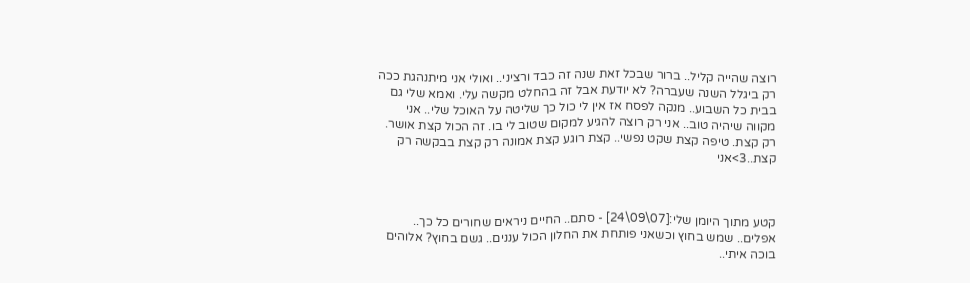רוצה שהייה קליל.. ברור שבכל זאת שנה זה כבד ורציני.. ואולי אני מיתנהגת ככה רק ביגלל השנה שעברה? לא יודעת אבל זה בהחלט מקשה עלי. ואמא שלי גם בבית כל השבוע.. מנקה לפסח אז אין לי כול כך שליטה על האוכל שלי.. אני מקווה שיהיה טוב.. אני רק רוצה להגיע למקום שטוב לי בו. זה הכול קצת אושר. רק קצת. טיפה קצת שקט נפשי.. קצת רוגע קצת אמונה רק קצת בבקשה רק קצת..3>אני



קטע מתוך היומן שלי:[07\09\24] - סתם.. החיים ניראים שחורים כל כך.. אפלים.. שמש בחוץ וכשאני פותחת את החלון הכול עננים.. גשם בחוץ? אלוהים בוכה איתי..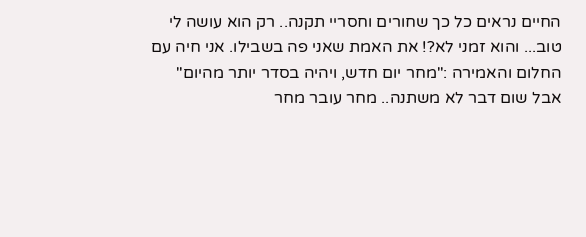החיים נראים כל כך שחורים וחסריי תקנה.. רק הוא עושה לי טוב... והוא זמני לא?! את האמת שאני פה בשבילו. אני חיה עם החלום והאמירה :"מחר יום חדש, ויהיה בסדר יותר מהיום" אבל שום דבר לא משתנה.. מחר עובר מחר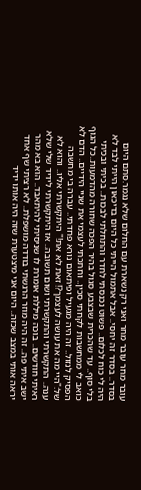עובר מחר עובר מחר ואני רק נשארת עם החלום שלא נגמר.סתם היום בסדר.. בסדר זה יחסי.. אבל אתמול הייתי כל היום בדיכאון הייתי לבד לא היה לי כוח לכלום.. פשוט נכנסתי לחדר והתחלתי לבכות.. בכיתי ובכיתי בלי סוף.. עד שהכרית שבצבע סגול בהיר הפכה שחורה מהדמעות..כל הגוף כואב לי ממחשבות לקחתי סכין.. וחתכתי לעצמי את שניי הידיים.. הדם לא הפסיק לנזול.. זה היה מגעיל ופיתאום נורא פחדתי.. עברה בי מחשבה של:"היי מה את עושה לעצמך?! זאת לא את!" היתקשרתי אליו.. והוא לא ענה.. התקשרתי והתקשרתי ושום תשובה.. אז היתקשרתי לידיד שלי שלא ראיתי חודשים.. בוכה מיללת אומרת לו שניסיתי להיתאבד.. הוא בא מהר ישב איתי פה.. זה היה מוזר הרגשתי בודדה מושפלת.. לא רציתי שף אחד יראה אותי במצב שכזה.. היום אני מיצטערת שזה היה אותו ידיד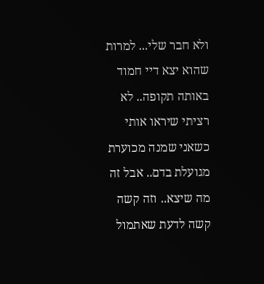ולא חבר שלי... למרות שהוא יצא דיי חמוד באותה תקופה.. לא רציתי שיראו אותי כשאני שמנה מכוערת מגועלת בדם.. אבל זה מה שיצא.. וזה קשה קשה לדעת שאתמול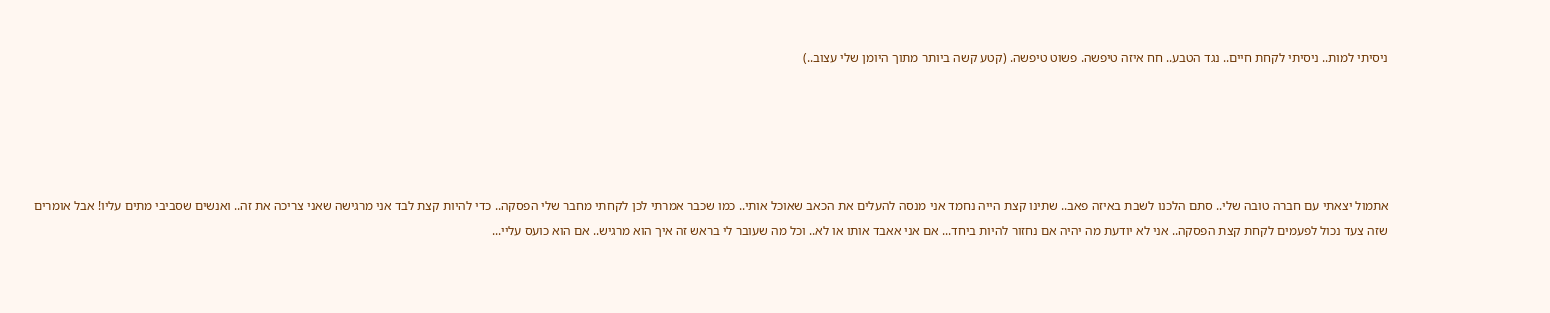ניסיתי למות.. ניסיתי לקחת חיים.. נגד הטבע.. חח איזה טיפשה. פשוט טיפשה. (קטע קשה ביותר מתוך היומן שלי עצוב..)





אתמול יצאתי עם חברה טובה שלי.. סתם הלכנו לשבת באיזה פאב.. שתינו קצת הייה נחמד אני מנסה להעלים את הכאב שאוכל אותי.. כמו שכבר אמרתי לכן לקחתי מחבר שלי הפסקה.. כדי להיות קצת לבד אני מרגישה שאני צריכה את זה.. ואנשים שסביבי מתים עליו! אבל אומרים שזה צעד נכול לפעמים לקחת קצת הפסקה.. אני לא יודעת מה יהיה אם נחזור להיות ביחד... אם אני אאבד אותו או לא.. וכל מה שעובר לי בראש זה איך הוא מרגיש.. אם הוא כועס עליי...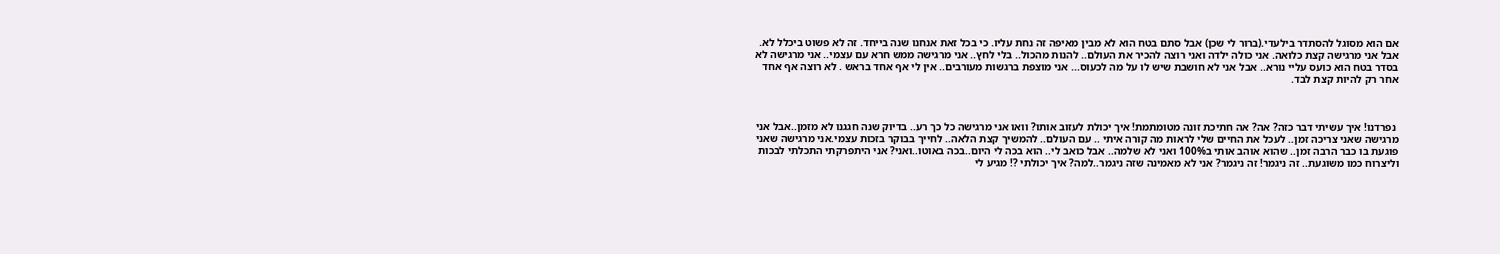אם הוא מסוגל להסתדר בילעדי.(ברור לי שכן) אבל סתם בטח הוא לא מבין מאיפה זה נחת עליו. כי בכל זאת אנחנו שנה בייחד. זה לא פשוט ביכלל לא. אבל אני מרגישה קצת כלואה. אני כולה ילדה ואני רוצה להכיר את העולם.. להנות מהכול.. בלי לחץ.. אני מרגישה ממש חרא עם עצמי.. אני מרגישה לא בסדר בטח הוא כועס עליי נורא.. אבל אני לא חושבת שיש לו על מה לכעוס... אני מוצפת ברגשות מעורבים.. אין לי אף אחד בראש . לא רוצה אף אחד אחר רק להיות קצת לבד.



 נפרדנו! איך עשיתי דבר כזה? אה? אה חתיכת זונה מטומתמת! איך יכולת לעזוב אותו? וואו אני מרגישה כל כך רע.. בדיוק שנה חגגנו לא מזמן..אבל אני מרגישה שאני צריכה זמן.. לעכל את החיים שלי לראות מה קורה איתי .. עם העולם.. להמשיך קצת הלאה.. לחייך בבוקר בזכות עצמי.אני מרגישה שאני פוגעת בו כבר הרבה זמן.. שהוא אוהב אותי ב100% ואני לא שלמה.. אבל כואב לי.. הוא בכה לי היום..בכה באוטו..ואני? אני היתפרקתי התכלתי לבכות וליצרוח כמו משוגעת.. זה ניגמר! זה ניגמר? אני לא מאמינה שזה ניגמר..למה? איך יכולתי ?! מגיע לי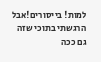למות! בייסורים!אבל הרגשתי בתוכי שזה גם ככה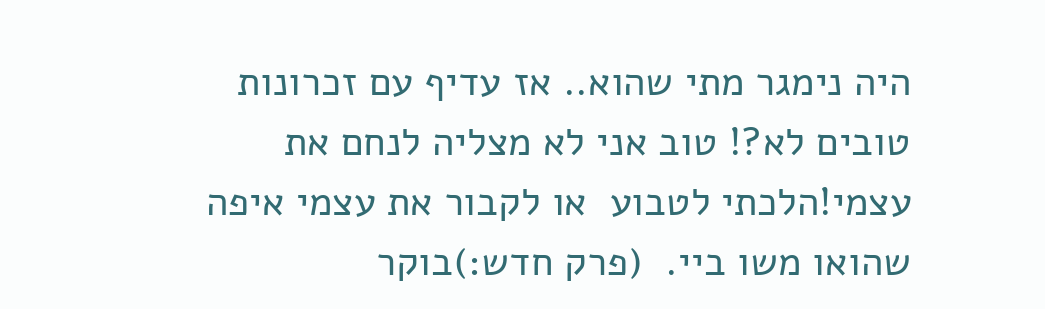היה נימגר מתי שהוא.. אז עדיף עם זכרונות טובים לא?! טוב אני לא מצליה לנחם את עצמי!הלכתי לטבוע  או לקבור את עצמי איפה שהואו משו ביי.  (פרק חדש:)בוקר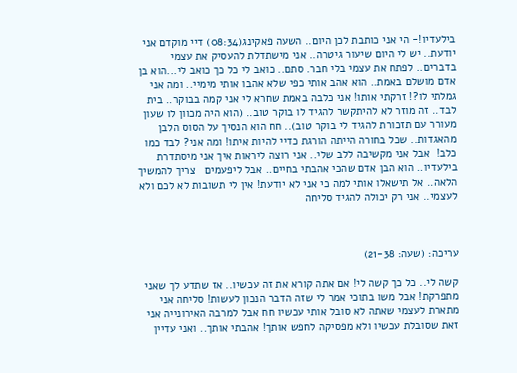בילעדיו!- הי אני כותבת לכן היום.. השעה פאקינג(08:34) דיי מוקדם אני יודעת.. יש לי היום שיעור גיטרה.. אני מישתדלת להעסיק את עצמי בדברים.. לפתח את עצמי בלי חבר. סתם.. כואב לי כל כך כואב לי...הוא בן אדם מושלם באמת.. הוא אהב אותי כפי שלא אהבו אותי מימיי.. ומה אני גמלתי לו?! זרקתי אותו! אני כלבה באמת שחרא לי אני קמה בבוקר.. בית לבד.. זה מוזר לא להיתקשר להגיד לו בוקר טוב.. (הוא היה מכוון לו שעון מעורר עם תזכורת להגיד לי בוקר טוב).. חח הוא הנסיך על הסוס הלבן מהאגדות.. שכל בחורה הייתה הורגת כדיי להיות איתו! ומה אני? לבד כמו כלב!  אבל אני מקשיבה ללב שלי.. אני רוצה ליראות איך אני מיסתדרת בילעדיו.. הוא הבן אדם שהכי אהבתי בחיים.. אבל ליפעמים   צריך להמשיך הלאה.. אל תישאלו אותי למה כי אני לא יודעת! אין לי תשובות לא לכם ולא לעצמי.. אני רק יכולה להגיד סליחה



עריכה: (שעה: 21-38)

קשה לי.. כל כך קשה לי! אם אתה קורא את זה עכשיו.. אז שתדע לך שאני מתפרקת! אבל משו בתוכי אמר לי שזה הדבר הנכון לעשות! סליחה אני מתארת לעצמי שאתה לא סובל אותי עכשיו חח אבל למרבה האירונייה אני זאת שסובלת עכשיו ולא מפסיקה לחפש אותך! אהבתי אותך.. ואני עדיין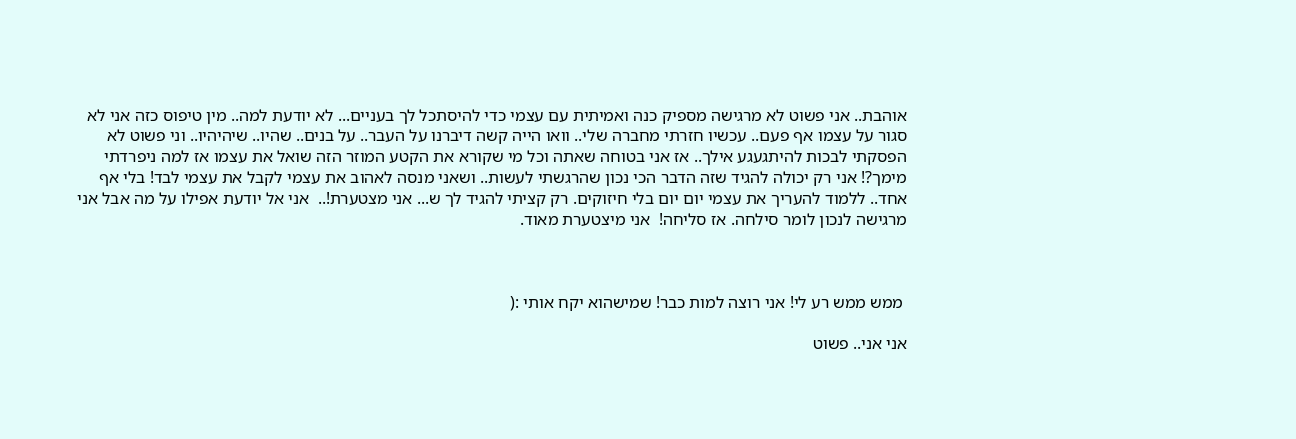אוהבת.. אני פשוט לא מרגישה מספיק כנה ואמיתית עם עצמי כדי להיסתכל לך בעניים... לא יודעת למה.. מין טיפוס כזה אני לא סגור על עצמו אף פעם.. עכשיו חזרתי מחברה שלי.. וואו הייה קשה דיברנו על העבר.. על בנים.. שהיו.. שיהיהיו.. וני פשוט לא הפסקתי לבכות להיתגעגע אילך.. אז אני בטוחה שאתה וכל מי שקורא את הקטע המוזר הזה שואל את עצמו אז למה ניפרדתי מימך?! אני רק יכולה להגיד שזה הדבר הכי נכון שהרגשתי לעשות.. ושאני מנסה לאהוב את עצמי לקבל את עצמי לבד! בלי אף אחד.. ללמוד להעריך את עצמי יום יום בלי חיזוקים. רק קציתי להגיד לך ש... אני מצטערת!..  אני אל יודעת אפילו על מה אבל אני מרגישה לנכון לומר סילחה. אז סליחה!  אני מיצטערת מאוד.



 ממש ממש רע לי! אני רוצה למות כבר! שמישהוא יקח אותי :(

אני אני.. פשוט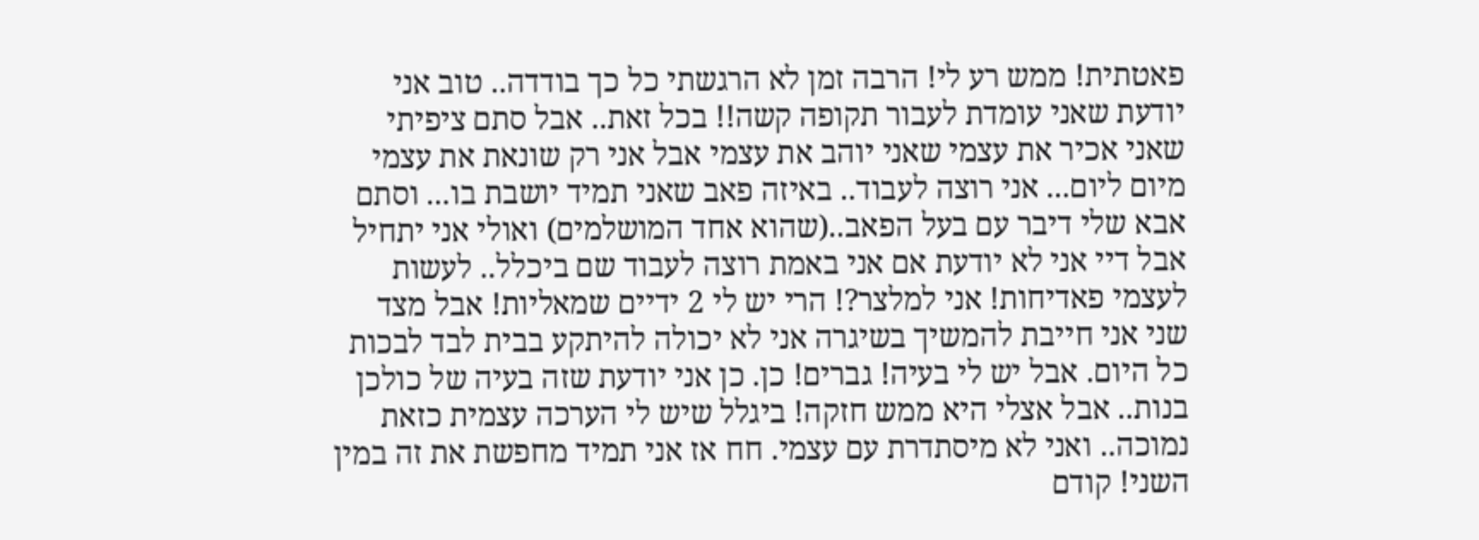פאטתית! ממש רע לי! הרבה זמן לא הרגשתי כל כך בודדה.. טוב אני יודעת שאני עומדת לעבור תקופה קשה!! בכל זאת.. אבל סתם ציפיתי שאני אכיר את עצמי שאני יוהב את עצמי אבל אני רק שונאת את עצמי מיום ליום... אני רוצה לעבוד.. באיזה פאב שאני תמיד יושבת בו... וסתם אבא שלי דיבר עם בעל הפאב..(שהוא אחד המושלמים) ואולי אני יתחיל אבל דיי אני לא יודעת אם אני באמת רוצה לעבוד שם ביכלל.. לעשות לעצמי פאדיחות! אני למלצר?! הרי יש לי 2 ידיים שמאליות! אבל מצד שני אני חייבת להמשיך בשיגרה אני לא יכולה להיתקע בבית לבד לבכות כל היום. אבל יש לי בעיה! גברים! כן. כן אני יודעת שזה בעיה של כולכן בנות.. אבל אצלי היא ממש חזקה! ביגלל שיש לי הערכה עצמית כזאת נמוכה.. ואני לא מיסתדרת עם עצמי. חח אז אני תמיד מחפשת את זה במין השני! קודם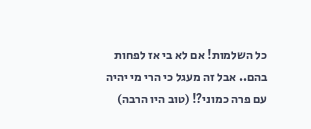כל השלמות! אם לא בי אז לפחות בהם.. אבל זה מעגל כי הרי מי יהיה עם פרה כמוני?! (טוב היו הרבה)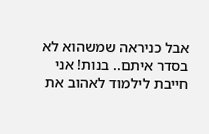אבל כניראה שמשהוא לא בסדר איתם.. בנות! אני חייבת לילמוד לאהוב את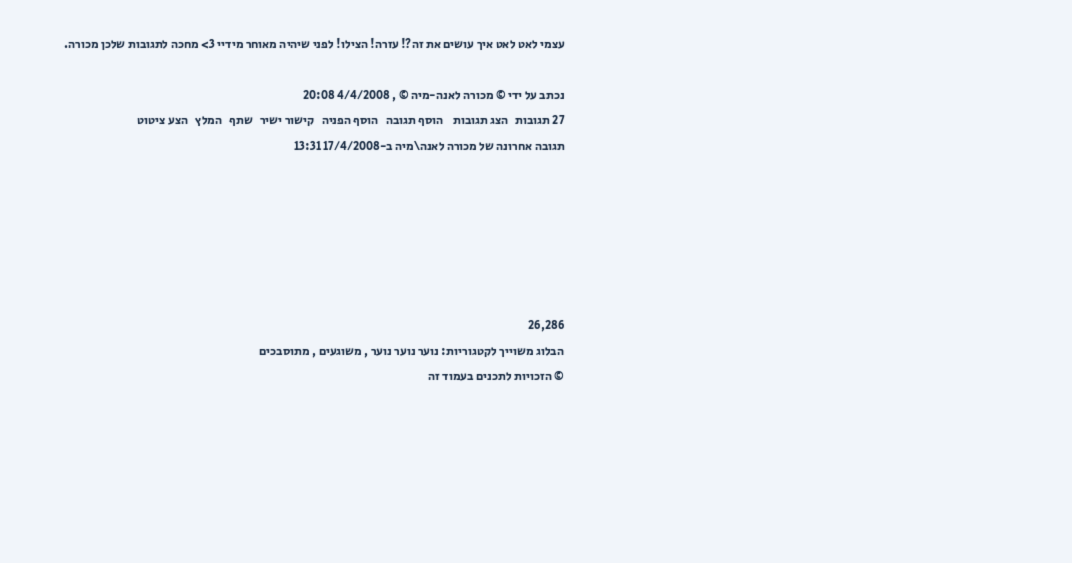עצמי לאט לאט איך עושים את זה?! עזרה! הצילו! לפני שיהיה מאוחר מידיי 3> מחכה לתגובות שלכן מכורה.

נכתב על ידי © מכורה לאנה-מיה © , 4/4/2008 20:08
27 תגובות   הצג תגובות    הוסף תגובה   הוסף הפניה   קישור ישיר   שתף   המלץ   הצע ציטוט
תגובה אחרונה של מכורה לאנה\מיה ב-17/4/2008 13:31






26,286
הבלוג משוייך לקטגוריות: נוער נוער נוער , משוגעים , מתוסבכים
© הזכויות לתכנים בעמוד זה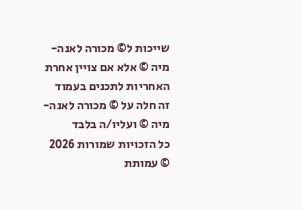שייכות ל© מכורה לאנה-מיה © אלא אם צויין אחרת
האחריות לתכנים בעמוד זה חלה על © מכורה לאנה-מיה © ועליו/ה בלבד
כל הזכויות שמורות 2026 © עמותת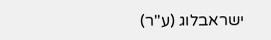ישראבלוג (ע"ר)